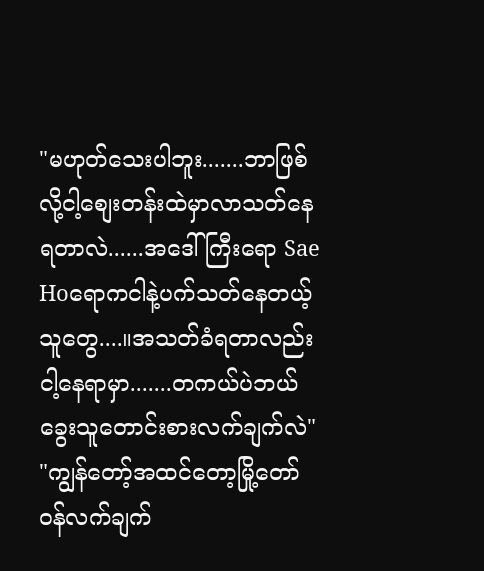"မဟုတ်သေးပါဘူး.......ဘာဖြစ်လို့ငါ့စျေးတန်းထဲမှာလာသတ်နေရတာလဲ......အဒေါ်ကြီးရော Sae Hoရောကငါနဲ့ပက်သတ်နေတယ့်သူတွေ....။အသတ်ခံရတာလည်းငါ့နေရာမှာ.......တကယ်ပဲဘယ်ခွေးသူတောင်းစားလက်ချက်လဲ"
"ကျွန်တော့်အထင်တော့မြို့တော်ဝန်လက်ချက်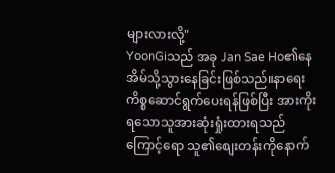များလားလို့"
YoonGiသည် အခု Jan Sae Ho၏နေအိမ်သို့သွားနေခြင်းဖြစ်သည်။နာရေး ကိစ္စဆောင်ရွက်ပေးရန်ဖြစ်ပြီး အားကိုးရသောသူအားဆုံးရှုံးထားရသည်ကြောင့်ရော သူ၏စျေးတန်းကိုနောက်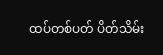ထပ်တစ်ပတ် ပိတ်သိမ်း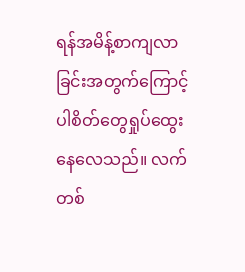ရန်အမိန့်စာကျလာခြင်းအတွက်ကြောင့်ပါစိတ်တွေရှုပ်ထွေးနေလေသည်။ လက်တစ်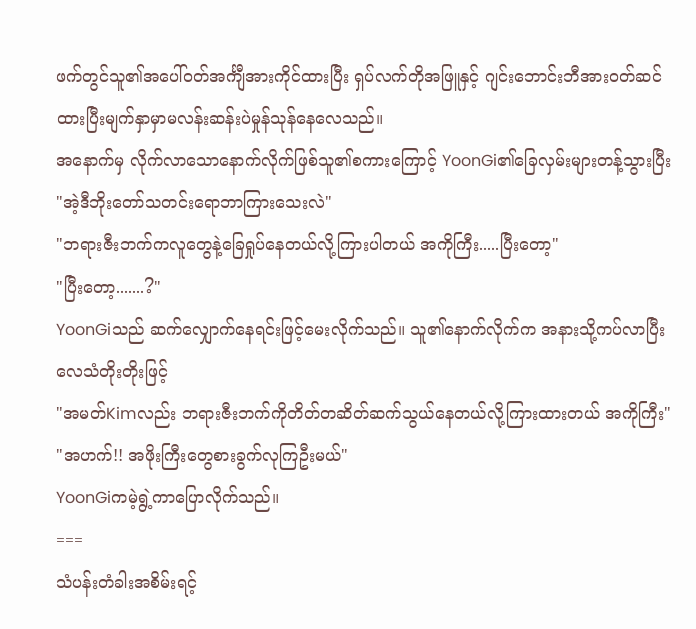ဖက်တွင်သူ၏အပေါ်ဝတ်အင်္ကျီအားကိုင်ထားပြီး ရှပ်လက်တိုအဖြူနှင့် ဂျင်းဘောင်းဘီအားဝတ်ဆင်ထားပြီးမျက်နှာမှာမလန်းဆန်းပဲမှုန်သုန်နေလေသည်။
အနောက်မှ လိုက်လာသောနောက်လိုက်ဖြစ်သူ၏စကားကြောင့် YoonGi၏ခြေလှမ်းများတန့်သွားပြီး
"အဲ့ဒီဘိုးတော်သတင်းရောဘာကြားသေးလဲ"
"ဘရားဇီးဘက်ကလူတွေနဲ့ခြေရှုပ်နေတယ်လို့ကြားပါတယ် အကိုကြီး.....ပြီးတော့"
"ပြီးတော့.......?"
YoonGiသည် ဆက်လျှောက်နေရင်းဖြင့်မေးလိုက်သည်။ သူ၏နောက်လိုက်က အနားသို့ကပ်လာပြီးလေသံတိုးတိုးဖြင့်
"အမတ်Kimလည်း ဘရားဇီးဘက်ကိုတိတ်တဆိတ်ဆက်သွယ်နေတယ်လို့ကြားထားတယ် အကိုကြီး"
"အဟက်!! အဖိုးကြီးတွေစားခွက်လုကြဦးမယ်"
YoonGiကမဲ့ရွဲ့ကာပြောလိုက်သည်။
===
သံပန်းတံခါးအစိမ်းရင့်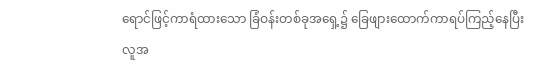ရောင်ဖြင့်ကာရံထားသော ခြံဝန်းတစ်ခုအရှေ့၌ ခြေဖျားထောက်ကာရပ်ကြည့်နေပြီး လူအ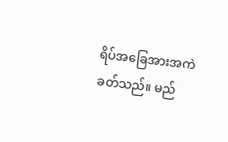ရိပ်အခြေအားအကဲခတ်သည်။ မည်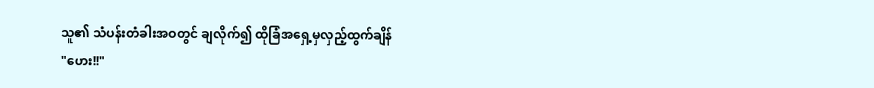သူ၏ သံပန်းတံခါးအဝတွင် ချလိုက်၍ ထိုခြံအရှေ့မှလှည့်ထွက်ချိန်
"ဟေး!!"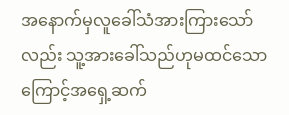အနောက်မှလူခေါ်သံအားကြားသော်လည်း သူ့အားခေါ်သည်ဟုမထင်သောကြောင့်အရှေ့ဆက်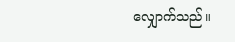လျှောက်သည်။